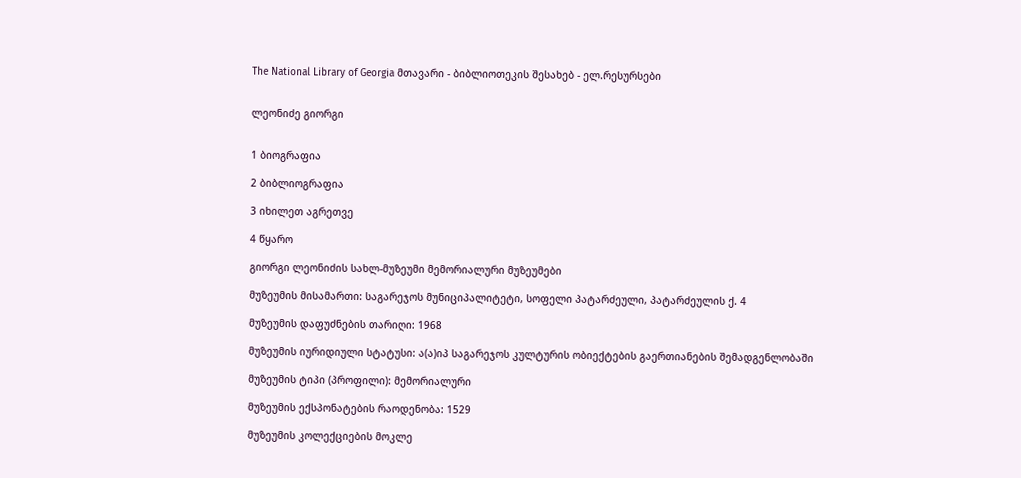The National Library of Georgia მთავარი - ბიბლიოთეკის შესახებ - ელ.რესურსები


ლეონიძე გიორგი


1 ბიოგრაფია

2 ბიბლიოგრაფია

3 იხილეთ აგრეთვე

4 წყარო

გიორგი ლეონიძის სახლ-მუზეუმი მემორიალური მუზეუმები

მუზეუმის მისამართი: საგარეჯოს მუნიციპალიტეტი, სოფელი პატარძეული, პატარძეულის ქ. 4

მუზეუმის დაფუძნების თარიღი: 1968

მუზეუმის იურიდიული სტატუსი: ა(ა)იპ საგარეჯოს კულტურის ობიექტების გაერთიანების შემადგენლობაში

მუზეუმის ტიპი (პროფილი): მემორიალური

მუზეუმის ექსპონატების რაოდენობა: 1529

მუზეუმის კოლექციების მოკლე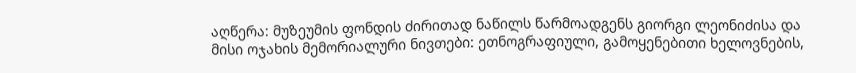აღწერა: მუზეუმის ფონდის ძირითად ნაწილს წარმოადგენს გიორგი ლეონიძისა და მისი ოჯახის მემორიალური ნივთები: ეთნოგრაფიული, გამოყენებითი ხელოვნების,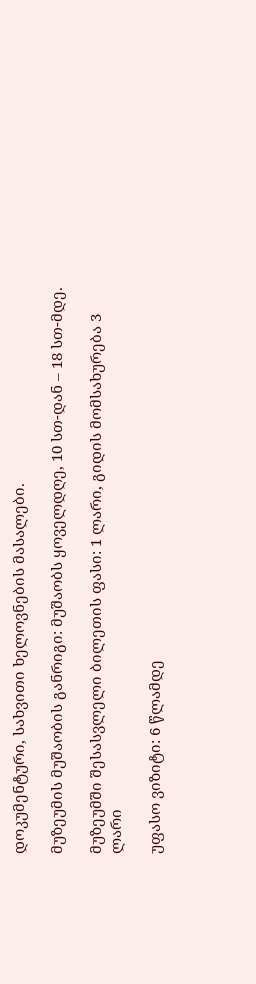დოკუმენტური, სახვითი ხელოვნების მასალები.

მუზეუმის მუშაობის განრიგი: მუშაობს ყოველდღე, 10 სთ-დან – 18 სთ-მდე.

მუზეუმში შესასვლელი ბილეთის ფასი: 1 ლარი, გიდის მომსახურება 3 ლარი

უფასო ვიზიტი: 6 წლამდე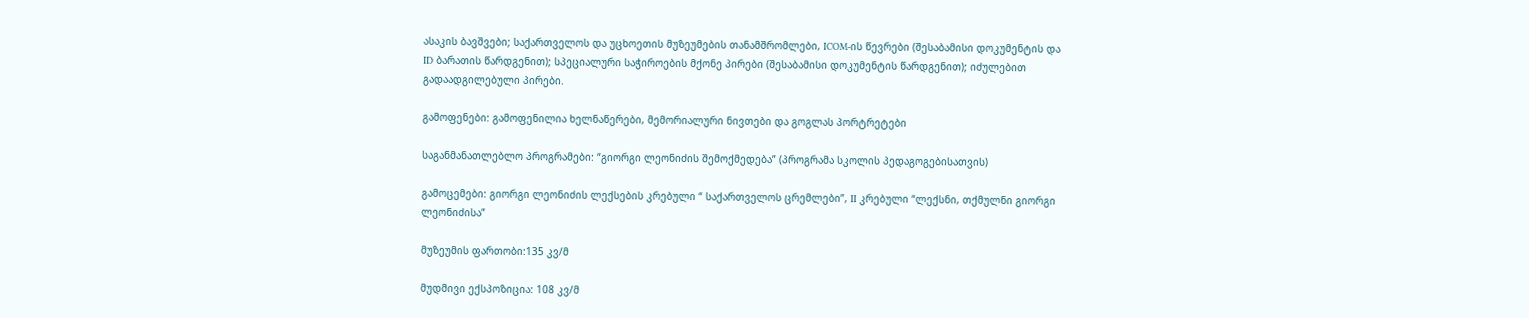ასაკის ბავშვები; საქართველოს და უცხოეთის მუზეუმების თანამშრომლები, ICOM-ის წევრები (შესაბამისი დოკუმენტის და ID ბარათის წარდგენით); სპეციალური საჭიროების მქონე პირები (შესაბამისი დოკუმენტის წარდგენით); იძულებით გადაადგილებული პირები.

გამოფენები: გამოფენილია ხელნაწერები, მემორიალური ნივთები და გოგლას პორტრეტები

საგანმანათლებლო პროგრამები: “გიორგი ლეონიძის შემოქმედება” (პროგრამა სკოლის პედაგოგებისათვის)

გამოცემები: გიორგი ლეონიძის ლექსების კრებული “ საქართველოს ცრემლები”, II კრებული “ლექსნი, თქმულნი გიორგი ლეონიძისა”

მუზეუმის ფართობი:135 კვ/მ

მუდმივი ექსპოზიცია: 108 კვ/მ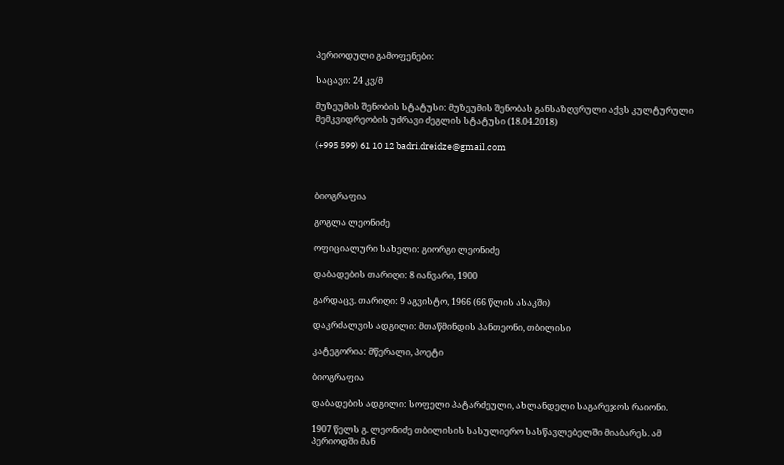პერიოდული გამოფენები:

საცავი: 24 კვ/მ

მუზეუმის შენობის სტატუსი: მუზეუმის შენობას განსაზღვრული აქვს კულტურული მემკვიდრეობის უძრავი ძეგლის სტატუსი (18.04.2018)

(+995 599) 61 10 12 badri.dreidze@gmail.com



ბიოგრაფია

გოგლა ლეონიძე

ოფიციალური სახელი: გიორგი ლეონიძე

დაბადების თარიღი: 8 იანვარი, 1900

გარდაცვ. თარიღი: 9 აგვისტო, 1966 (66 წლის ასაკში)

დაკრძალვის ადგილი: მთაწმინდის პანთეონი, თბილისი

კატეგორია: მწერალი, პოეტი

ბიოგრაფია

დაბადების ადგილი: სოფელი პატარძეული, ახლანდელი საგარეჯოს რაიონი.

1907 წელს გ. ლეონიძე თბილისის სასულიერო სასწავლებელში მიაბარეს. ამ პერიოდში მან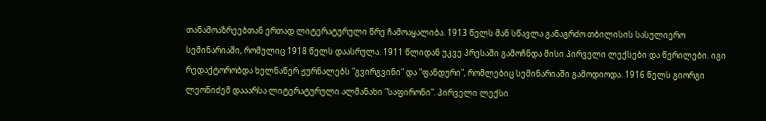თანამოაზრეებთან ერთად ლიტერატურული წრე ჩამოაყალიბა. 1913 წელს მან სწავლა განაგრძო თბილისის სასულიერო სემინარიაში, რომელიც 1918 წელს დაასრულა. 1911 წლიდან უკვე პრესაში გამოჩნდა მისი პირველი ლექსები და წერილები. იგი რედაქტორობდა ხელნაწერ ჟურნალებს "გვირგვინი" და "ფანდური", რომლებიც სემინარიაში გამოდიოდა. 1916 წელს გიორგი ლეონიძემ დააარსა ლიტერატურული ალმანახი "საფირონი". პირველი ლექსი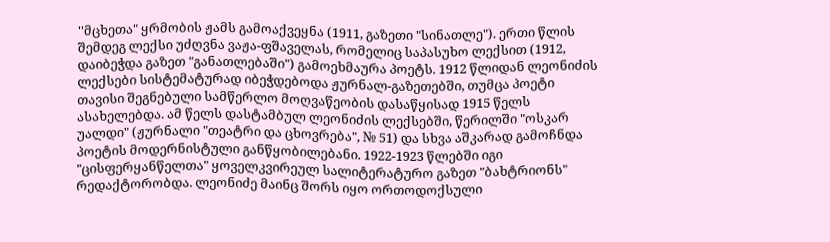''მცხეთა" ყრმობის ჟამს გამოაქვეყნა (1911, გაზეთი "სინათლე"). ერთი წლის შემდეგ ლექსი უძღვნა ვაჟა-ფშაველას, რომელიც საპასუხო ლექსით (1912, დაიბეჭდა გაზეთ "განათლებაში") გამოეხმაურა პოეტს. 1912 წლიდან ლეონიძის ლექსები სისტემატურად იბეჭდებოდა ჟურნალ-გაზეთებში, თუმცა პოეტი თავისი შეგნებული სამწერლო მოღვაწეობის დასაწყისად 1915 წელს ასახელებდა. ამ წელს დასტამბულ ლეონიძის ლექსებში, წერილში "ოსკარ უალდი" (ჟურნალი "თეატრი და ცხოვრება", № 51) და სხვა აშკარად გამოჩნდა პოეტის მოდერნისტული განწყობილებანი. 1922-1923 წლებში იგი "ცისფერყანწელთა" ყოველკვირეულ სალიტერატურო გაზეთ "ბახტრიონს" რედაქტორობდა. ლეონიძე მაინც შორს იყო ორთოდოქსული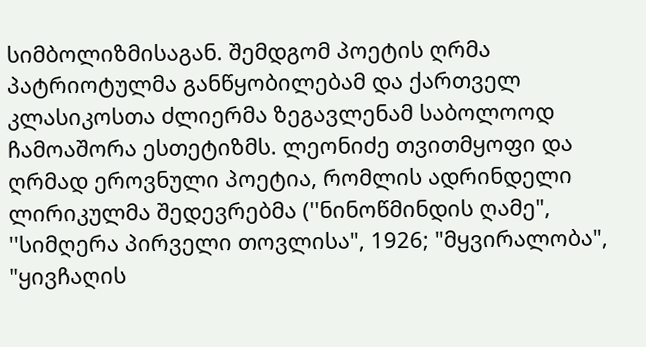სიმბოლიზმისაგან. შემდგომ პოეტის ღრმა პატრიოტულმა განწყობილებამ და ქართველ კლასიკოსთა ძლიერმა ზეგავლენამ საბოლოოდ ჩამოაშორა ესთეტიზმს. ლეონიძე თვითმყოფი და ღრმად ეროვნული პოეტია, რომლის ადრინდელი ლირიკულმა შედევრებმა (''ნინოწმინდის ღამე", ''სიმღერა პირველი თოვლისა", 1926; "მყვირალობა", "ყივჩაღის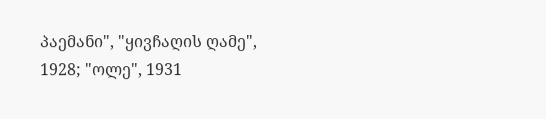პაემანი", "ყივჩაღის ღამე", 1928; "ოლე", 1931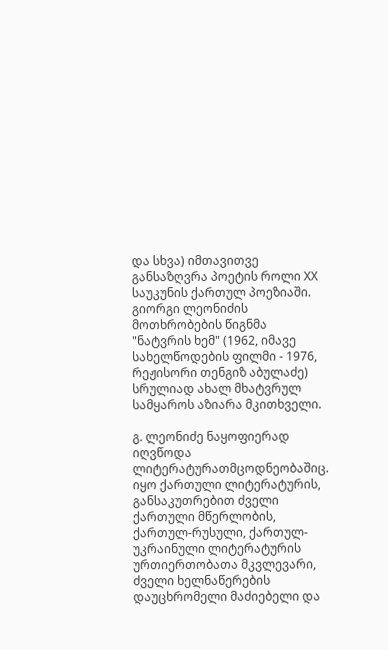და სხვა) იმთავითვე განსაზღვრა პოეტის როლი XX საუკუნის ქართულ პოეზიაში. გიორგი ლეონიძის მოთხრობების წიგნმა "ნატვრის ხემ" (1962, იმავე სახელწოდების ფილმი - 1976, რეჟისორი თენგიზ აბულაძე) სრულიად ახალ მხატვრულ სამყაროს აზიარა მკითხველი.

გ. ლეონიძე ნაყოფიერად იღვწოდა ლიტერატურათმცოდნეობაშიც. იყო ქართული ლიტერატურის, განსაკუთრებით ძველი ქართული მწერლობის, ქართულ-რუსული, ქართულ-უკრაინული ლიტერატურის ურთიერთობათა მკვლევარი, ძველი ხელნაწერების დაუცხრომელი მაძიებელი და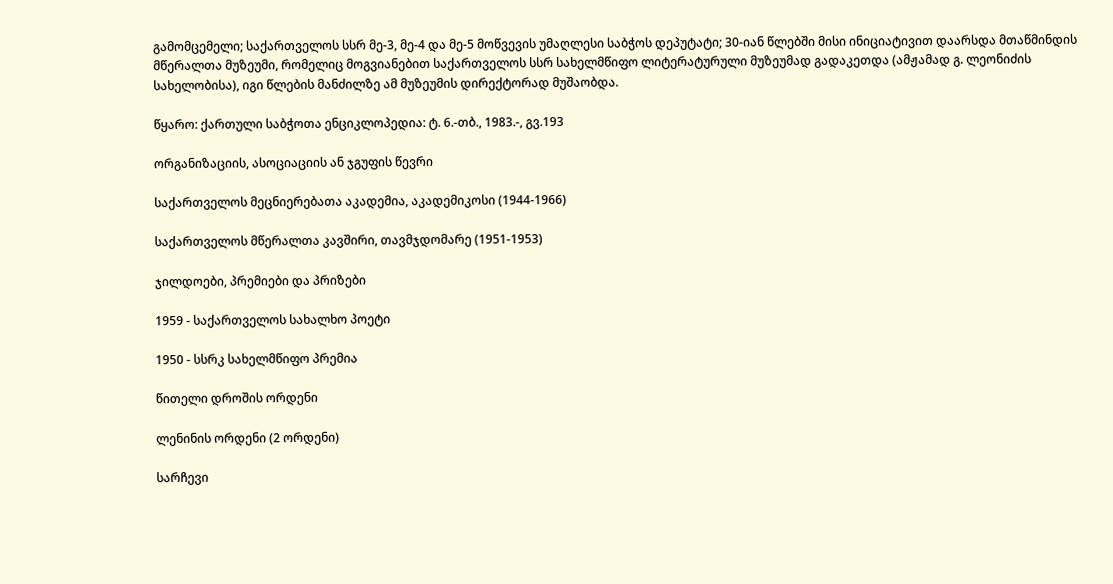გამომცემელი; საქართველოს სსრ მე-3, მე-4 და მე-5 მოწვევის უმაღლესი საბჭოს დეპუტატი; 30-იან წლებში მისი ინიციატივით დაარსდა მთაწმინდის მწერალთა მუზეუმი, რომელიც მოგვიანებით საქართველოს სსრ სახელმწიფო ლიტერატურული მუზეუმად გადაკეთდა (ამჟამად გ. ლეონიძის სახელობისა), იგი წლების მანძილზე ამ მუზეუმის დირექტორად მუშაობდა.

წყარო: ქართული საბჭოთა ენციკლოპედია: ტ. 6.-თბ., 1983.-, გვ.193

ორგანიზაციის, ასოციაციის ან ჯგუფის წევრი

საქართველოს მეცნიერებათა აკადემია, აკადემიკოსი (1944-1966)

საქართველოს მწერალთა კავშირი, თავმჯდომარე (1951-1953)

ჯილდოები, პრემიები და პრიზები

1959 - საქართველოს სახალხო პოეტი

1950 - სსრკ სახელმწიფო პრემია

წითელი დროშის ორდენი

ლენინის ორდენი (2 ორდენი)

სარჩევი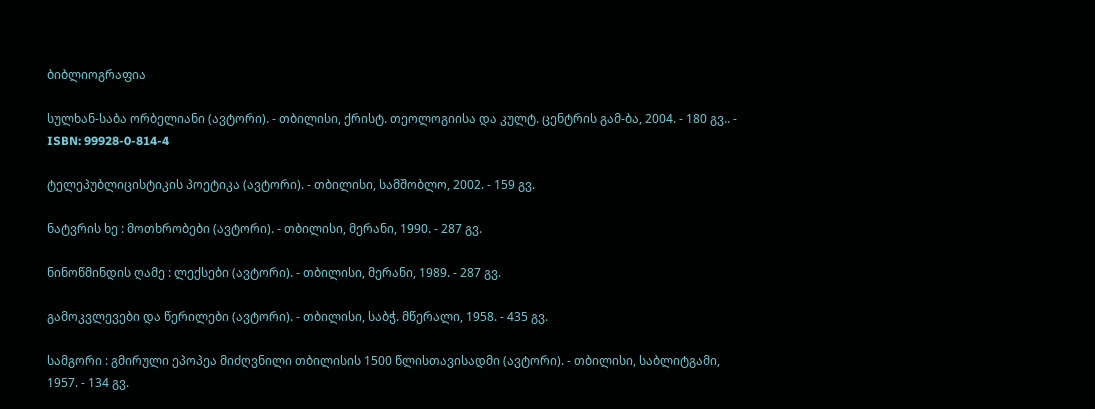ბიბლიოგრაფია

სულხან-საბა ორბელიანი (ავტორი). - თბილისი, ქრისტ. თეოლოგიისა და კულტ. ცენტრის გამ-ბა, 2004. - 180 გვ.. - ISBN: 99928-0-814-4

ტელეპუბლიცისტიკის პოეტიკა (ავტორი). - თბილისი, სამშობლო, 2002. - 159 გვ.

ნატვრის ხე : მოთხრობები (ავტორი). - თბილისი, მერანი, 1990. - 287 გვ.

ნინოწმინდის ღამე : ლექსები (ავტორი). - თბილისი, მერანი, 1989. - 287 გვ.

გამოკვლევები და წერილები (ავტორი). - თბილისი, საბჭ. მწერალი, 1958. - 435 გვ.

სამგორი : გმირული ეპოპეა მიძღვნილი თბილისის 1500 წლისთავისადმი (ავტორი). - თბილისი, საბლიტგამი, 1957. - 134 გვ.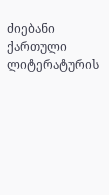ძიებანი ქართული ლიტერატურის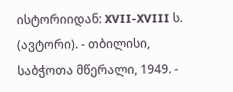ისტორიიდან: XVII-XVIII ს. (ავტორი). - თბილისი, საბჭოთა მწერალი, 1949. -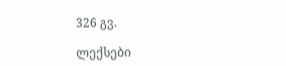326 გვ.

ლექსები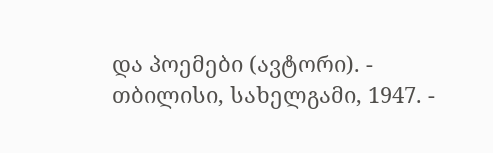და პოემები (ავტორი). - თბილისი, სახელგამი, 1947. -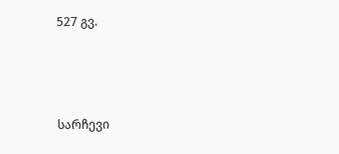527 გვ.



სარჩევი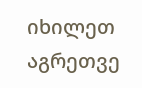იხილეთ აგრეთვე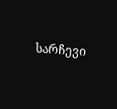სარჩევი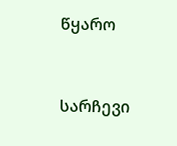წყარო



სარჩევი